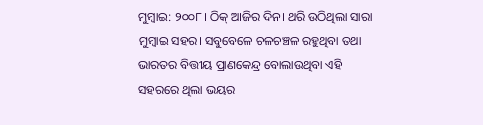ମୁମ୍ବାଇ: ୨୦୦୮। ଠିକ୍ ଆଜିର ଦିନ। ଥରି ଉଠିଥିଲା ସାରା ମୁମ୍ବାଇ ସହର। ସବୁବେଳେ ଚଳଚଞ୍ଚଳ ରହୁଥିବା ତଥା ଭାରତର ବିତ୍ତୀୟ ପ୍ରାଣକେନ୍ଦ୍ର ବୋଲାଉଥିବା ଏହି ସହରରେ ଥିଲା ଭୟର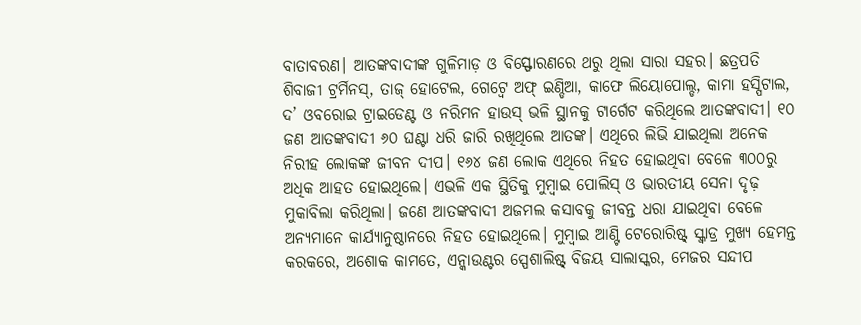ବାତାବରଣ। ଆତଙ୍କବାଦୀଙ୍କ ଗୁଳିମାଡ଼ ଓ ବିସ୍ଫୋରଣରେ ଥରୁ ଥିଲା ସାରା ସହର। ଛତ୍ରପତି ଶିବାଜୀ ଟ୍ରର୍ମିନସ୍, ତାଜ୍ ହୋଟେଲ, ଗେଟ୍ୱେ ଅଫ୍ ଇଣ୍ଡିଆ, କାଫେ ଲିୟୋପୋଲ୍ଡ, କାମା ହସ୍ପିଟାଲ, ଦ’ ଓବରୋଇ ଟ୍ରାଇଡେଣ୍ଟ ଓ ନରିମନ ହାଉସ୍ ଭଳି ସ୍ଥାନକୁ ଟାର୍ଗେଟ କରିଥିଲେ ଆତଙ୍କବାଦୀ। ୧୦ ଜଣ ଆତଙ୍କବାଦୀ ୬୦ ଘଣ୍ଟା ଧରି ଜାରି ରଖିଥିଲେ ଆତଙ୍କ। ଏଥିରେ ଲିଭି ଯାଇଥିଲା ଅନେକ ନିରୀହ ଲୋକଙ୍କ ଜୀବନ ଦୀପ। ୧୬୪ ଜଣ ଲୋକ ଏଥିରେ ନିହତ ହୋଇଥିବା ବେଳେ ୩୦୦ରୁ ଅଧିକ ଆହତ ହୋଇଥିଲେ। ଏଭଳି ଏକ ସ୍ଥିତିକୁ ମୁମ୍ବାଇ ପୋଲିସ୍ ଓ ଭାରତୀୟ ସେନା ଦୃଢ଼ ମୁକାବିଲା କରିଥିଲା। ଜଣେ ଆତଙ୍କବାଦୀ ଅଜମଲ କସାବକୁ ଜୀବନ୍ତ ଧରା ଯାଇଥିବା ବେଳେ ଅନ୍ୟମାନେ କାର୍ଯ୍ୟାନୁଷ୍ଠାନରେ ନିହତ ହୋଇଥିଲେ। ମୁମ୍ବାଇ ଆଣ୍ଟି ଟେରୋରିଷ୍ଟ୍ ସ୍କ୍ୱାଡ୍ର ମୁଖ୍ୟ ହେମନ୍ତ କରକରେ, ଅଶୋକ କାମତେ, ଏନ୍କାଉଣ୍ଟର ସ୍ପେଶାଲିଷ୍ଟ୍ ବିଜୟ ସାଲାସ୍କର, ମେଜର ସନ୍ଦୀପ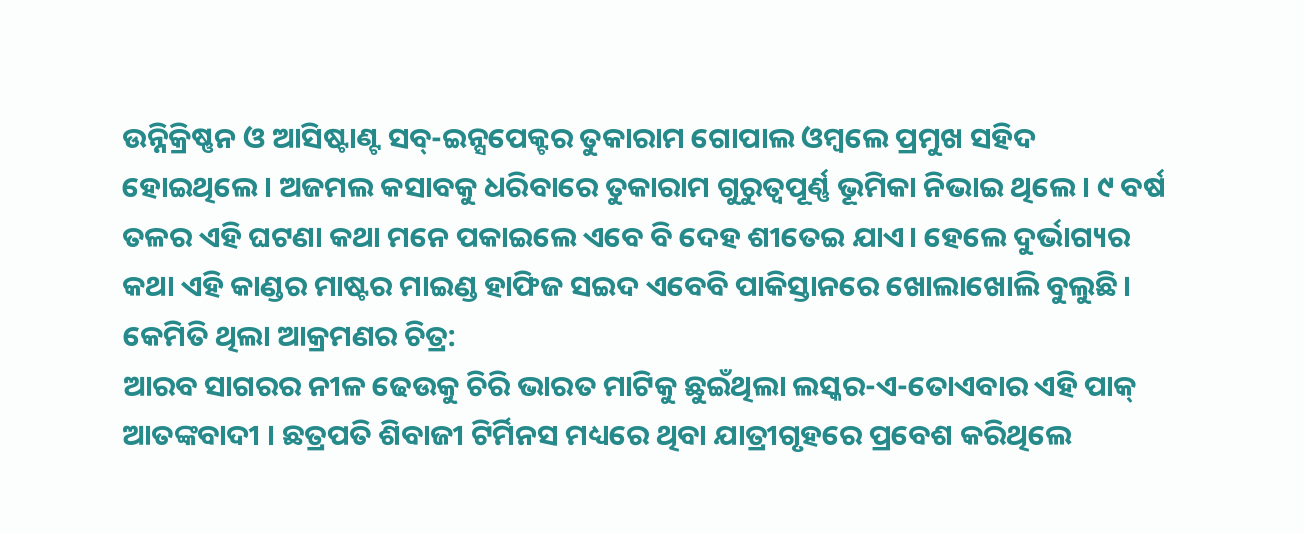ଉନ୍ନିକ୍ରିଷ୍ଣନ ଓ ଆସିଷ୍ଟାଣ୍ଟ ସବ୍-ଇନ୍ସପେକ୍ଟର ତୁକାରାମ ଗୋପାଲ ଓମ୍ବଲେ ପ୍ରମୁଖ ସହିଦ ହୋଇଥିଲେ। ଅଜମଲ କସାବକୁ ଧରିବାରେ ତୁକାରାମ ଗୁରୁତ୍ୱପୂର୍ଣ୍ଣ ଭୂମିକା ନିଭାଇ ଥିଲେ। ୯ ବର୍ଷ ତଳର ଏହି ଘଟଣା କଥା ମନେ ପକାଇଲେ ଏବେ ବି ଦେହ ଶୀତେଇ ଯାଏ। ହେଲେ ଦୁର୍ଭାଗ୍ୟର କଥା ଏହି କାଣ୍ଡର ମାଷ୍ଟର ମାଇଣ୍ଡ ହାଫିଜ ସଇଦ ଏବେବି ପାକିସ୍ତାନରେ ଖୋଲାଖୋଲି ବୁଲୁଛି।
କେମିତି ଥିଲା ଆକ୍ରମଣର ଚିତ୍ର:
ଆରବ ସାଗରର ନୀଳ ଢେଉକୁ ଚିରି ଭାରତ ମାଟିକୁ ଛୁଇଁଥିଲା ଲସ୍କର-ଏ-ତୋଏବାର ଏହି ପାକ୍ ଆତଙ୍କବାଦୀ । ଛତ୍ରପତି ଶିବାଜୀ ଟିର୍ମିନସ ମଧ୍ୟରେ ଥିବା ଯାତ୍ରୀଗୃହରେ ପ୍ରବେଶ କରିଥିଲେ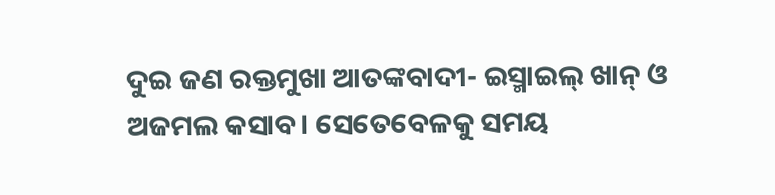ଦୁଇ ଜଣ ରକ୍ତମୁଖା ଆତଙ୍କବାଦୀ- ଇସ୍ମାଇଲ୍ ଖାନ୍ ଓ ଅଜମଲ କସାବ। ସେତେବେଳକୁ ସମୟ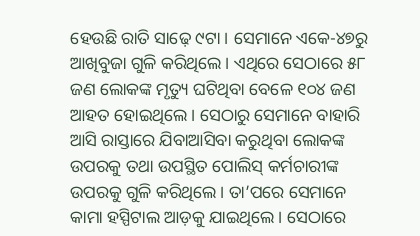ହେଉଛି ରାତି ସାଢ଼େ ୯ଟା। ସେମାନେ ଏକେ-୪୭ରୁ ଆଖିବୁଜା ଗୁଳି କରିଥିଲେ। ଏଥିରେ ସେଠାରେ ୫୮ ଜଣ ଲୋକଙ୍କ ମୃତ୍ୟୁ ଘଟିଥିବା ବେଳେ ୧୦୪ ଜଣ ଆହତ ହୋଇଥିଲେ। ସେଠାରୁ ସେମାନେ ବାହାରି ଆସି ରାସ୍ତାରେ ଯିବାଆସିବା କରୁଥିବା ଲୋକଙ୍କ ଉପରକୁ ତଥା ଉପସ୍ଥିତ ପୋଲିସ୍ କର୍ମଚାରୀଙ୍କ ଉପରକୁ ଗୁଳି କରିଥିଲେ। ତା’ପରେ ସେମାନେ କାମା ହସ୍ପିଟାଲ ଆଡ଼କୁ ଯାଇଥିଲେ। ସେଠାରେ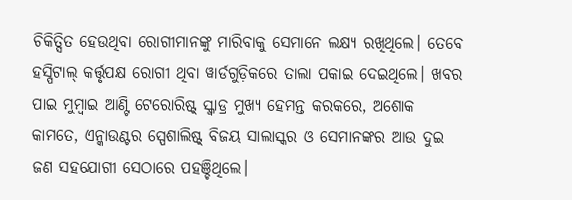ଚିକିତ୍ସିତ ହେଉଥିବା ରୋଗୀମାନଙ୍କୁ ମାରିବାକୁ ସେମାନେ ଲକ୍ଷ୍ୟ ରଖିଥିଲେ। ତେବେ ହସ୍ପିଟାଲ୍ କର୍ତ୍ତୃପକ୍ଷ ରୋଗୀ ଥିବା ୱାର୍ଡଗୁଡ଼ିକରେ ତାଲା ପକାଇ ଦେଇଥିଲେ। ଖବର ପାଇ ମୁମ୍ବାଇ ଆଣ୍ଟି ଟେରୋରିଷ୍ଟ୍ ସ୍କ୍ୱାଡ୍ର ମୁଖ୍ୟ ହେମନ୍ତ କରକରେ, ଅଶୋକ କାମତେ, ଏନ୍କାଉଣ୍ଟର ସ୍ପେଶାଲିଷ୍ଟ୍ ବିଜୟ ସାଲାସ୍କର ଓ ସେମାନଙ୍କର ଆଉ ଦୁଇ ଜଣ ସହଯୋଗୀ ସେଠାରେ ପହଞ୍ଚିଥିଲେ।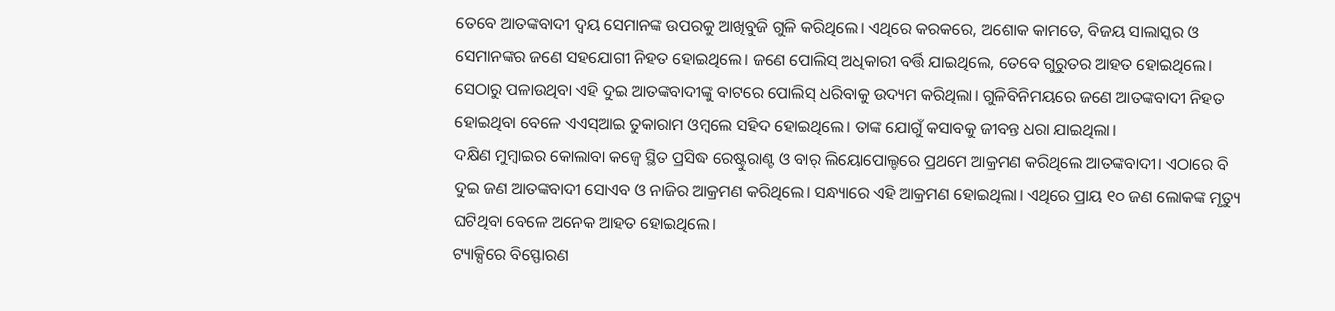ତେବେ ଆତଙ୍କବାଦୀ ଦ୍ୱୟ ସେମାନଙ୍କ ଉପରକୁ ଆଖିବୁଜି ଗୁଳି କରିଥିଲେ। ଏଥିରେ କରକରେ, ଅଶୋକ କାମତେ, ବିଜୟ ସାଲାସ୍କର ଓ ସେମାନଙ୍କର ଜଣେ ସହଯୋଗୀ ନିହତ ହୋଇଥିଲେ। ଜଣେ ପୋଲିସ୍ ଅଧିକାରୀ ବର୍ତ୍ତି ଯାଇଥିଲେ, ତେବେ ଗୁରୁତର ଆହତ ହୋଇଥିଲେ। ସେଠାରୁ ପଳାଉଥିବା ଏହି ଦୁଇ ଆତଙ୍କବାଦୀଙ୍କୁ ବାଟରେ ପୋଲିସ୍ ଧରିବାକୁ ଉଦ୍ୟମ କରିଥିଲା। ଗୁଳିବିନିମୟରେ ଜଣେ ଆତଙ୍କବାଦୀ ନିହତ ହୋଇଥିବା ବେଳେ ଏଏସ୍ଆଇ ତୁକାରାମ ଓମ୍ବଲେ ସହିଦ ହୋଇଥିଲେ। ତାଙ୍କ ଯୋଗୁଁ କସାବକୁ ଜୀବନ୍ତ ଧରା ଯାଇଥିଲା।
ଦକ୍ଷିଣ ମୁମ୍ବାଇର କୋଲାବା କଜ୍ୱେ ସ୍ଥିତ ପ୍ରସିଦ୍ଧ ରେଷ୍ଟୁରାଣ୍ଟ ଓ ବାର୍ ଲିୟୋପୋଲ୍ଡରେ ପ୍ରଥମେ ଆକ୍ରମଣ କରିଥିଲେ ଆତଙ୍କବାଦୀ। ଏଠାରେ ବି ଦୁଇ ଜଣ ଆତଙ୍କବାଦୀ ସୋଏବ ଓ ନାଜିର ଆକ୍ରମଣ କରିଥିଲେ। ସନ୍ଧ୍ୟାରେ ଏହି ଆକ୍ରମଣ ହୋଇଥିଲା। ଏଥିରେ ପ୍ରାୟ ୧୦ ଜଣ ଲୋକଙ୍କ ମୃତ୍ୟୁ ଘଟିଥିବା ବେଳେ ଅନେକ ଆହତ ହୋଇଥିଲେ।
ଟ୍ୟାକ୍ସିରେ ବିସ୍ଫୋରଣ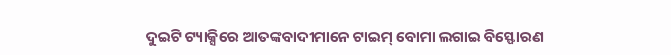ଦୁଇଟି ଟ୍ୟାକ୍ସିରେ ଆତଙ୍କବାଦୀମାନେ ଟାଇମ୍ ବୋମା ଲଗାଇ ବିସ୍ଫୋରଣ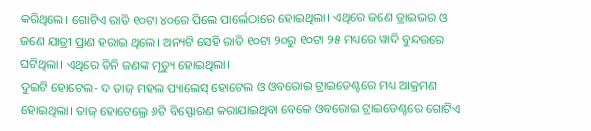କରିଥିଲେ। ଗୋଟିଏ ରାତି ୧୦ଟା ୪୦ରେ ପିଲେ ପାର୍ଲେଠାରେ ହୋଇଥିଲା। ଏଥିରେ ଜଣେ ଡ୍ରାଇଭର ଓ ଜଣେ ଯାତ୍ରୀ ପ୍ରାଣ ହରାଇ ଥିଲେ। ଅନ୍ୟଟି ସେହି ରାତି ୧୦ଟା ୨୦ରୁ ୧୦ଟା ୨୫ ମଧ୍ୟରେ ୱାଦି ବୁନ୍ଦରରେ ଘଟିଥିଲା। ଏଥିରେ ତିନି ଜଣଙ୍କ ମୃତ୍ୟୁ ହୋଇଥିଲା।
ଦୁଇଟି ହୋଟେଲ- ଦ ତାଜ୍ ମହଲ ପ୍ୟାଲେସ୍ ହୋଟେଲ ଓ ଓବରୋଇ ଟ୍ରାଇଡେଣ୍ଟରେ ମଧ୍ୟ ଆକ୍ରମଣ ହୋଇଥିଲା। ତାଜ୍ ହୋଟେଲ୍ରେ ୬ଟି ବିସ୍ଫୋରଣ କରାଯାଇଥିବା ବେଳେ ଓବରୋଇ ଟ୍ରାଇଡେଣ୍ଟରେ ଗୋଟିଏ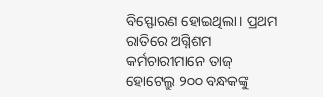ବିସ୍ଫୋରଣ ହୋଇଥିଲା। ପ୍ରଥମ ରାତିରେ ଅଗ୍ନିଶମ କର୍ମଚାରୀମାନେ ତାଜ୍ ହୋଟେଲ୍ରୁ ୨୦୦ ବନ୍ଧକଙ୍କୁ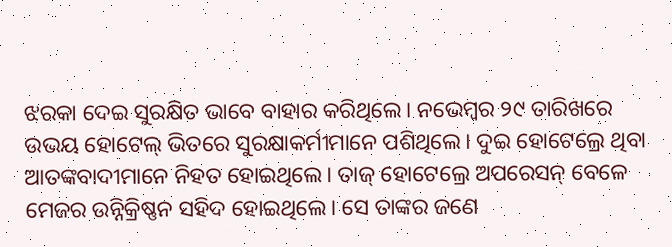ଝରକା ଦେଇ ସୁରକ୍ଷିତ ଭାବେ ବାହାର କରିଥିଲେ। ନଭେମ୍ବର ୨୯ ତାରିଖରେ ଉଭୟ ହୋଟେଲ୍ ଭିତରେ ସୁରକ୍ଷାକର୍ମୀମାନେ ପଶିଥିଲେ। ଦୁଇ ହୋଟେଲ୍ରେ ଥିବା ଆତଙ୍କବାଦୀମାନେ ନିହତ ହୋଇଥିଲେ। ତାଜ୍ ହୋଟେଲ୍ରେ ଅପରେସନ୍ ବେଳେ ମେଜର ଉନ୍ନିକ୍ରିଷ୍ଣନ ସହିଦ ହୋଇଥିଲେ। ସେ ତାଙ୍କର ଜଣେ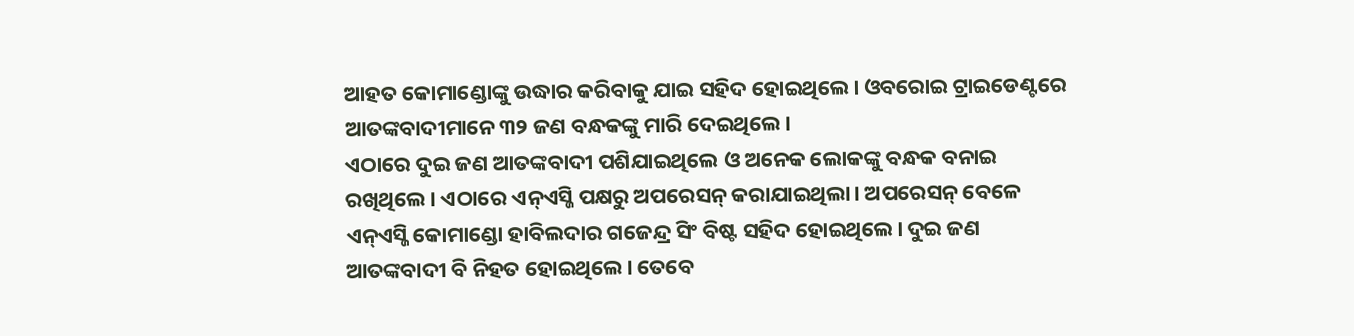ଆହତ କୋମାଣ୍ଡୋଙ୍କୁ ଉଦ୍ଧାର କରିବାକୁ ଯାଇ ସହିଦ ହୋଇଥିଲେ। ଓବରୋଇ ଟ୍ରାଇଡେଣ୍ଟରେ ଆତଙ୍କବାଦୀମାନେ ୩୨ ଜଣ ବନ୍ଧକଙ୍କୁ ମାରି ଦେଇଥିଲେ।
ଏଠାରେ ଦୁଇ ଜଣ ଆତଙ୍କବାଦୀ ପଶିଯାଇଥିଲେ ଓ ଅନେକ ଲୋକଙ୍କୁ ବନ୍ଧକ ବନାଇ ରଖିଥିଲେ। ଏଠାରେ ଏନ୍ଏସ୍ଜି ପକ୍ଷରୁ ଅପରେସନ୍ କରାଯାଇଥିଲା। ଅପରେସନ୍ ବେଳେ ଏନ୍ଏସ୍ଜି କୋମାଣ୍ଡୋ ହାବିଲଦାର ଗଜେନ୍ଦ୍ର ସିଂ ବିଷ୍ଟ ସହିଦ ହୋଇଥିଲେ। ଦୁଇ ଜଣ ଆତଙ୍କବାଦୀ ବି ନିହତ ହୋଇଥିଲେ। ତେବେ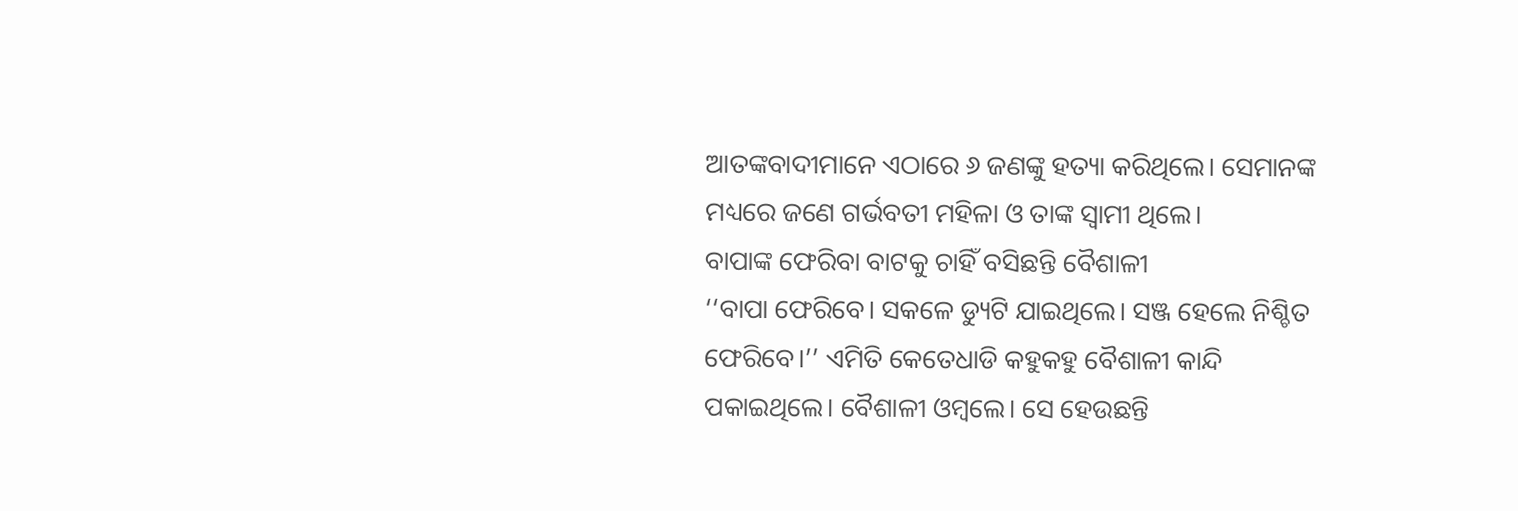ଆତଙ୍କବାଦୀମାନେ ଏଠାରେ ୬ ଜଣଙ୍କୁ ହତ୍ୟା କରିଥିଲେ। ସେମାନଙ୍କ ମଧ୍ୟରେ ଜଣେ ଗର୍ଭବତୀ ମହିଳା ଓ ତାଙ୍କ ସ୍ୱାମୀ ଥିଲେ।
ବାପାଙ୍କ ଫେରିବା ବାଟକୁ ଚାହିଁ ବସିଛନ୍ତି ବୈଶାଳୀ
‘‘ବାପା ଫେରିବେ। ସକଳେ ଡ୍ୟୁଟି ଯାଇଥିଲେ। ସଞ୍ଜ ହେଲେ ନିଶ୍ଚିତ ଫେରିବେ।’’ ଏମିତି କେତେଧାଡି କହୁକହୁ ବୈଶାଳୀ କାନ୍ଦି ପକାଇଥିଲେ। ବୈଶାଳୀ ଓମ୍ବଲେ। ସେ ହେଉଛନ୍ତି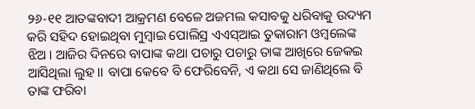୨୬-୧୧ ଆତଙ୍କବାଦୀ ଆକ୍ରମଣ ବେଳେ ଅଜମଲ କସାବକୁ ଧରିବାକୁ ଉଦ୍ୟମ କରି ସହିଦ ହୋଇଥିବା ମୁମ୍ବାଇ ପୋଲିସ୍ର ଏଏସ୍ଆଇ ତୁକାରାମ ଓମ୍ବଲେଙ୍କ ଝିଅ। ଆଜିର ଦିନରେ ବାପାଙ୍କ କଥା ପଚାରୁ ପଚାରୁ ତାଙ୍କ ଆଖିରେ ଜେକଇ ଆସିଥିଲା ଲୁହ।। ବାପା କେବେ ବି ଫେରିବେନି, ଏ କଥା ସେ ଜାଣିଥିଲେ ବି ତାଙ୍କ ଫରିବା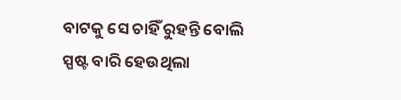ବାଟକୁ ସେ ଚାହିଁ ରୁହନ୍ତି ବୋଲି ସ୍ପଷ୍ଟ ବାରି ହେଉଥିଲା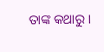ତାଙ୍କ କଥାରୁ।